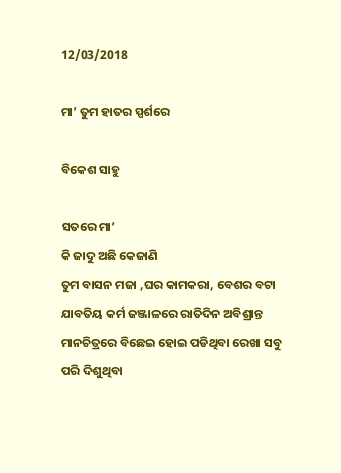12/03/2018

ମା’ ତୁମ ହାତର ସ୍ପର୍ଶରେ

ବିକେଶ ସାହୁ

ସତରେ ମା’
କି ଜାଦୁ ଅଛି କେଜାଣି
ତୁମ ବାସନ ମଜା ,ଘର କାମକରା, ବେଶର ବଟା
ଯାବତିୟ କର୍ମ ଜଞ୍ଜାଳରେ ରାତିଦିନ ଅବିଶ୍ରାନ୍ତ
ମାନଚିତ୍ରରେ ବିଛେଇ ହୋଇ ପଡିଥିବା ରେଖା ସବୁ ପରି ଦିଶୁଥିବା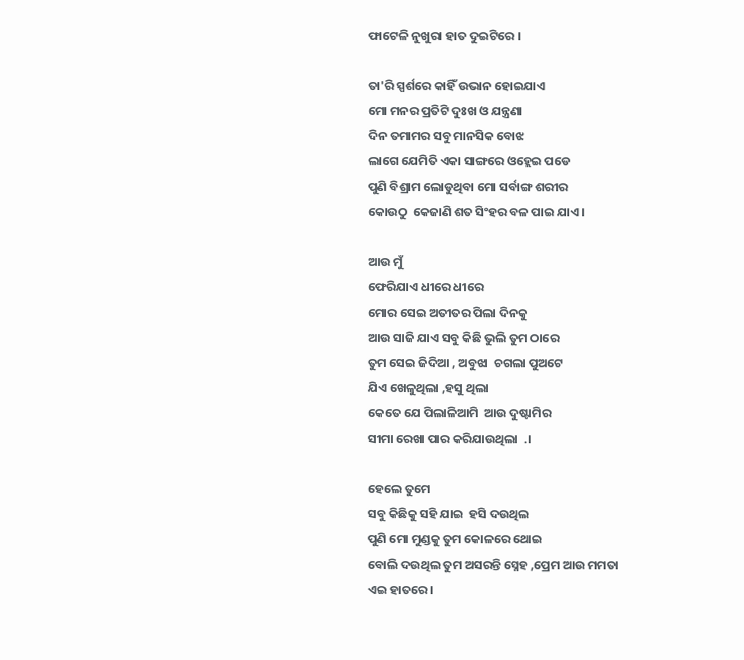ଫାଟେଳି ନୁଖୁରା ହାତ ଦୁଇଟିରେ ।

ତା'ରି ସ୍ପର୍ଶରେ କାହିଁ ଉଭାନ ହୋଇଯାଏ
ମୋ ମନର ପ୍ରତିଟି ଦୁଃଖ ଓ ଯନ୍ତ୍ରଣା
ଦିନ ତମାମର ସବୁ ମାନସିକ ବୋଝ
ଲାଗେ ଯେମିତି ଏକା ସାଙ୍ଗରେ ଓହ୍ଲେଇ ପଡେ
ପୁଣି ବିଶ୍ରାମ ଲୋଡୁଥିବା ମୋ ସର୍ବାଙ୍ଗ ଶରୀର
କୋଉଠୁ  କେଜାଣି ଶତ ସିଂହର ବଳ ପାଇ ଯାଏ ।

ଆଉ ମୁଁ
ଫେରିଯାଏ ଧୀରେ ଧୀରେ
ମୋର ସେଇ ଅତୀତର ପିଲା ଦିନକୁ
ଆଉ ସାଜି ଯାଏ ସବୁ କିଛି ଭୁଲି ତୁମ ଠାରେ
ତୁମ ସେଇ ଜିଦିଆ , ଅବୁଝା  ଚଗଲା ପୁଅଟେ
ଯିଏ ଖେଳୁଥିଲା ,ହସୁ ଥିଲା
କେତେ ଯେ ପିଲାଳିଆମି  ଆଉ ଦୁଷ୍ଟାମିର
ସୀମା ରେଖା ପାର କରିଯାଉଥିଲା  .।

ହେଲେ ତୁମେ
ସବୁ କିଛିକୁ ସହି ଯାଇ  ହସି ଦଉଥିଲ
ପୁଣି ମୋ ମୁଣ୍ଡକୁ ତୁମ କୋଳରେ ଥୋଇ
ବୋଲି ଦଉଥିଲ ତୁମ ଅସରନ୍ତି ସ୍ନେହ ,ପ୍ରେମ ଆଉ ମମତା
ଏଇ ହାତରେ ।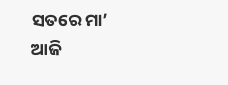ସତରେ ମା’
ଆଜି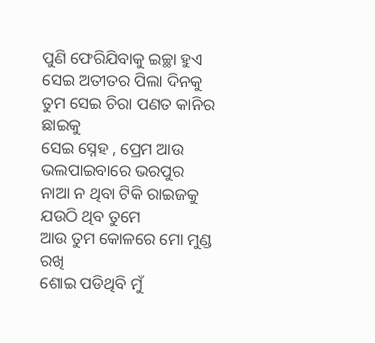ପୁଣି ଫେରିଯିବାକୁ ଇଚ୍ଛା ହୁଏ
ସେଇ ଅତୀତର ପିଲା ଦିନକୁ
ତୁମ ସେଇ ଚିରା ପଣତ କାନିର  ଛାଇକୁ
ସେଇ ସ୍ନେହ , ପ୍ରେମ ଆଉ ଭଲପାଇବାରେ ଭରପୁର
ନାଆ ନ ଥିବା ଟିକି ରାଇଜକୁ
ଯଉଠି ଥିବ ତୁମେ
ଆଉ ତୁମ କୋଳରେ ମୋ ମୁଣ୍ଡ ରଖି
ଶୋଇ ପଡିଥିବି ମୁଁ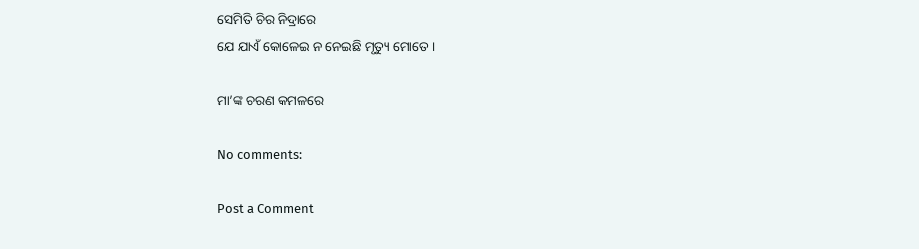ସେମିତି ଚିର ନିଦ୍ରାରେ
ଯେ ଯାଏଁ କୋଳେଇ ନ ନେଇଛି ମୃତ୍ୟୁ ମୋତେ ।

ମା’ଙ୍କ ଚରଣ କମଳରେ

No comments:

Post a Comment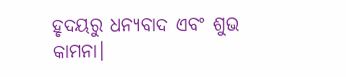ହୃଦୟରୁ ଧନ୍ୟବାଦ ଏବଂ ଶୁଭ କାମନା।